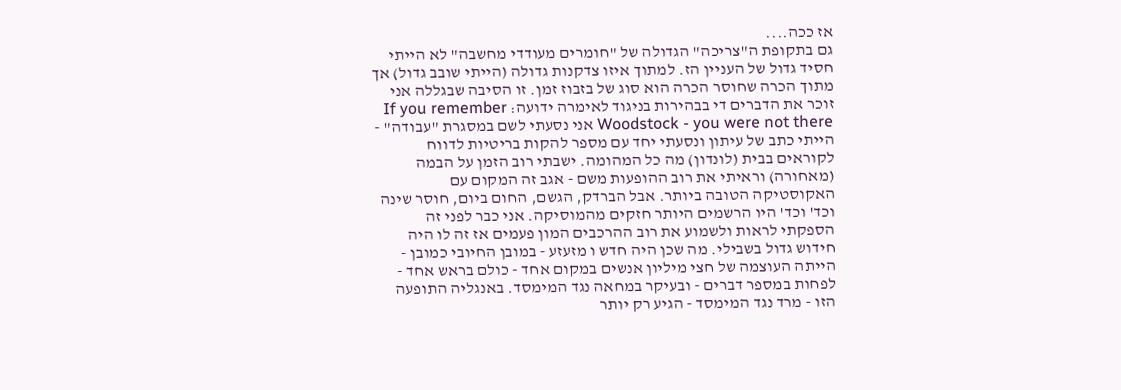אז ככה....
גם בתקופת ה"צריכה" הגדולה של "חומרים מעודדי מחשבה" לא הייתי חסיד גדול של העניין הז. למתוך איזו צדקנות גדולה (הייתי שובב גדול) אך מתוך הכרה שחוסר הכרה הוא סוג של בזבוז זמן. זו הסיבה שבגללה אני זוכר את הדברים די בבהירות בניגוד לאימרה ידועה: If you remember Woodstock - you were not there אני נסעתי לשם במסגרת "עבודה" - הייתי כתב של עיתון ונסעתי יחד עם מספר להקות בריטיות לדווח לקוראים בבית (לונדון) מה כל המהומה. ישבתי רוב הזמן על הבמה (מאחורה) וראיתי את רוב ההופעות משם - אגב זה המקום עם האקוסטיקה הטובה ביותר. אבל הברדק, הגשם, החום ביום, חוסר שינה וכד' וכד' היו הרשמים היותר חזקים מהמוסיקה. אני כבר לפני זה הספקתי לראות ולשמוע את רוב ההרכבים המון פעמים אז זה לו היה חידוש גדול בשבילי. מה שכן היה חדש ו מזעזע - במובן החיובי כמובן - הייתה העוצמה של חצי מיליון אנשים במקום אחד - כולם בראש אחד - לפחות במספר דברים - ובעיקר במחאה נגד המימסד. באנגליה התופעה הזו - מרד נגד המימסד - הגיע רק יותר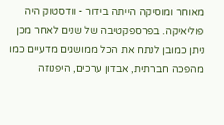מאוחר ומוסיקה הייתה בידור - וודסטוק היה פוליאיקה. בפרספקטיבה של שנים לאחר מכן ניתן כמובן לנתח את הכל ממושגים מדעיים כמו מהפכה חברתית, אבדון ערכים, היפנוזה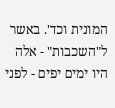המונית וכד'. באשר ל"השכבות" - אלה היו ימים יפים - לפני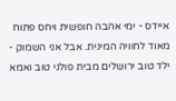איידס - ימי אהבה חופשית ויחס פתוח מאוד לחוויה המינית. אבל אני השמוק - ילד טוב ירושלים מבית פולני טוב ואמא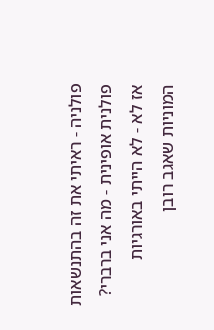פולניה - ראיתי את זה בהתנשאות פולנית אופינית - מה אני ברברי? אז לא - לא הייתי באורגיות המוניות שאגב רובן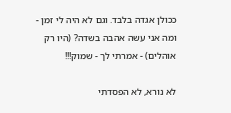ככולן אגדה בלבד. וגם לא היה לי זמן - ומה אני עשה אהבה בשדה? (היו רק אוהלים) - אמרתי לך - שמוק!!!

לא נורא, לא הפסדתי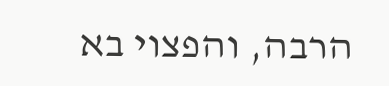הרבה, והפצוי בא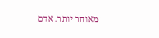מאוחר יותר. אדם